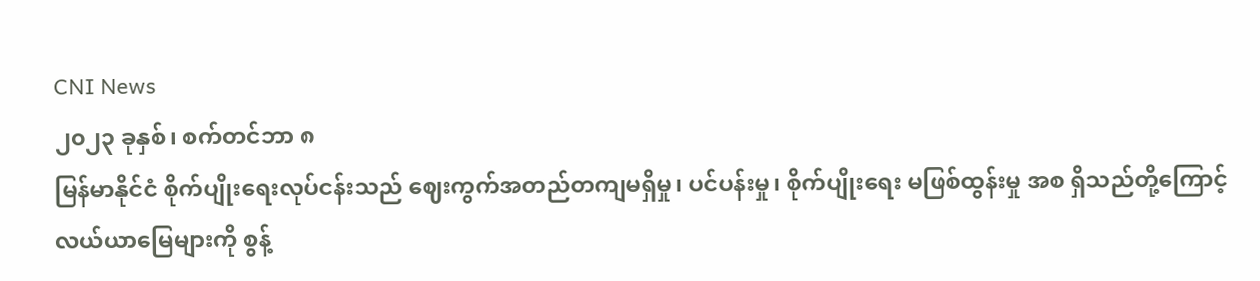CNI News
၂၀၂၃ ခုနှစ်၊ စက်တင်ဘာ ၈
မြန်မာနိုင်ငံ စိုက်ပျိုးရေးလုပ်ငန်းသည် ဈေးကွက်အတည်တကျမရှိမှု၊ ပင်ပန်းမှု၊ စိုက်ပျိုးရေး မဖြစ်ထွန်းမှု အစ ရှိသည်တို့ကြောင့် လယ်ယာမြေများကို စွန့်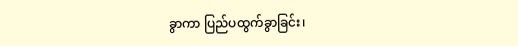ခွာကာ ပြည်ပထွက်ခွာခြင်း၊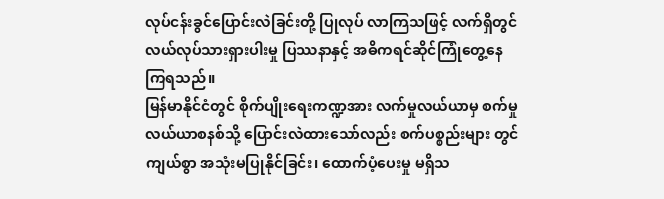လုပ်ငန်းခွင်ပြောင်းလဲခြင်းတို့ ပြုလုပ် လာကြသဖြင့် လက်ရှိတွင် လယ်လုပ်သားရှားပါးမှု ပြဿနာနှင့် အဓိကရင်ဆိုင်ကြုံတွေ့နေကြရသည်။
မြန်မာနိုင်ငံတွင် စိုက်ပျိုးရေးကဏ္ဍအား လက်မှုလယ်ယာမှ စက်မှုလယ်ယာစနစ်သို့ ပြောင်းလဲထားသော်လည်း စက်ပစ္စည်းများ တွင်ကျယ်စွာ အသုံးမပြုနိုင်ခြင်း၊ ထောက်ပံ့ပေးမှု မရှိသ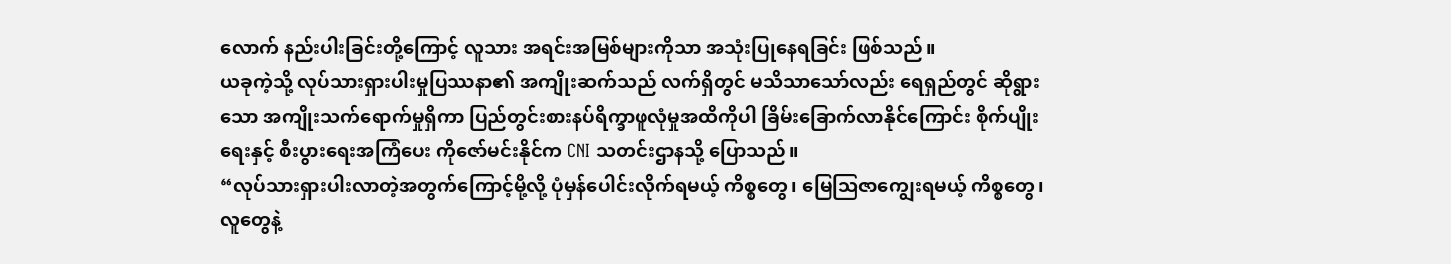လောက် နည်းပါးခြင်းတို့ကြောင့် လူသား အရင်းအမြစ်များကိုသာ အသုံးပြုနေရခြင်း ဖြစ်သည်။
ယခုကဲ့သို့ လုပ်သားရှားပါးမှုပြဿနာ၏ အကျိုးဆက်သည် လက်ရှိတွင် မသိသာသော်လည်း ရေရှည်တွင် ဆိုရွားသော အကျိုးသက်ရောက်မှုရှိကာ ပြည်တွင်းစားနပ်ရိက္ခာဖူလုံမှုအထိကိုပါ ခြိမ်းခြောက်လာနိုင်ကြောင်း စိုက်ပျိုးရေးနှင့် စီးပွားရေးအကြံပေး ကိုဇော်မင်းနိုင်က CNI သတင်းဌာနသို့ ပြောသည်။
“လုပ်သားရှားပါးလာတဲ့အတွက်ကြောင့်မို့လို့ ပုံမှန်ပေါင်းလိုက်ရမယ့် ကိစ္စတွေ၊ မြေဩဇာကျွေးရမယ့် ကိစ္စတွေ၊ လူတွေနဲ့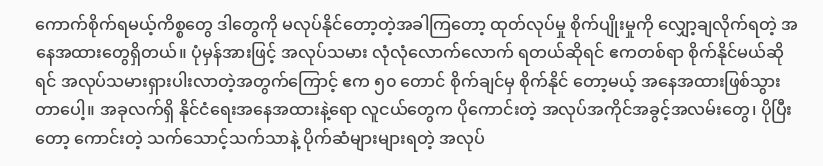ကောက်စိုက်ရမယ့်ကိစ္စတွေ ဒါတွေကို မလုပ်နိုင်တော့တဲ့အခါကြတော့ ထုတ်လုပ်မှု စိုက်ပျိုးမှုကို လျှော့ချလိုက်ရတဲ့ အနေအထားတွေရှိတယ်။ ပုံမှန်အားဖြင့် အလုပ်သမား လုံလုံလောက်လောက် ရတယ်ဆိုရင် ဧကတစ်ရာ စိုက်နိုင်မယ်ဆိုရင် အလုပ်သမားရှားပါးလာတဲ့အတွက်ကြောင့် ဧက ၅၀ တောင် စိုက်ချင်မှ စိုက်နိုင် တော့မယ့် အနေအထားဖြစ်သွားတာပေါ့။ အခုလက်ရှိ နိုင်ငံရေးအနေအထားနဲ့ရော လူငယ်တွေက ပိုကောင်းတဲ့ အလုပ်အကိုင်အခွင့်အလမ်းတွေ၊ ပိုပြီးတော့ ကောင်းတဲ့ သက်သောင့်သက်သာနဲ့ ပိုက်ဆံများများရတဲ့ အလုပ်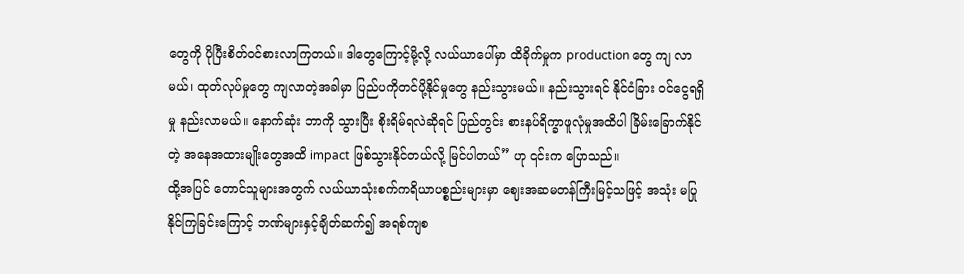တွေကို ပိုပြီးစိတ်ဝင်စားလာကြတယ်။ ဒါတွေကြောင့်မို့လို့ လယ်ယာပေါ်မှာ ထိခိုက်မှုက production တွေ ကျ လာမယ်၊ ထုတ်လုပ်မှုတွေ ကျလာတဲ့အခါမှာ ပြည်ပကိုတင်ပို့နိုင်မှုတွေ နည်းသွားမယ်။ နည်းသွားရင် နိုင်ငံခြား ဝင်ငွေရရှိမှု နည်းလာမယ်။ နောက်ဆုံး ဘာကို သွားပြီး စိုးရိမ်ရလဲဆိုရင် ပြည်တွင်း စားနပ်ရိက္ခာဖူလုံမှုအထိပါ ခြိမ်းခြောက်နိုင်တဲ့ အနေအထားမျိုးတွေအထိ impact ဖြစ်သွားနိုင်တယ်လို့ မြင်ပါတယ်” ဟု ၎င်းက ပြောသည်။
ထို့အပြင် တောင်သူများအတွက် လယ်ယာသုံးစက်ကရိယာပစ္စည်းများမှာ ဈေးအဆမတန်ကြီးမြင့်သဖြင့် အသုံး မပြုနိုင်ကြခြင်းကြောင့် ဘဏ်များနှင့်ချိတ်ဆက်၍ အရစ်ကျစ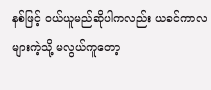နစ်ဖြင့် ဝယ်ယူမည်ဆိုပါကလည်း ယခင်ကာလ များကဲ့သို့ မလွယ်ကူတော့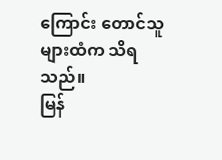ကြောင်း တောင်သူများထံက သိရသည်။
မြန်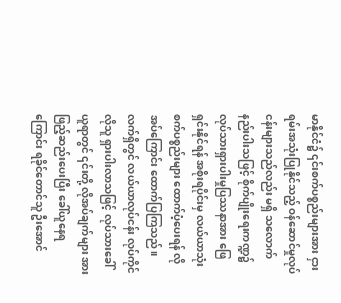မာနိုင်ငံ၌ ၎င်းစက်ပစ္စည်းများအား ငှားရမ်းအသုံးပြုနိုင်သည့် ဝန်ဆောင်မှုလုပ်ငန်းများသည်လည်း မရှိ သလောက် နည်းပါးသဖြင့် စိုက်ပျိုးရေးကဏ္ဍ၌ လုပ်သားရှားပါးမှုပြဿနာအား ဖြေရှင်းနိုင်ရန် အစိုးရပိုင်းမှ လယ်ယာသုံး စက်ပစ္စည်းများ ထောက်ပံ့ပေးရန် လိုအပ်ကြောင်း ထောက်ပြကြသည်။
လက်ရှိတွင် လယ်ယာလုပ်ငန်း လုပ်ကိုင်လိုသူ ရှားပါးလာသဖြင့် လုပ်သားခေါ်ယူရာတွင် ၎င်းတို့ လိုအပ်ချက်များ အား ဖြည့်ဆည်းပေးပြီး ခေါ်ယူနေရကြောင်း ရခိုင်တောင်သူ ဦးအောင်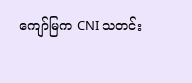ကျော်မြက CNI သတင်း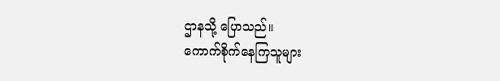ဌာနသို့ ပြောသည်။
ကောက်စိုက်နေကြသူများ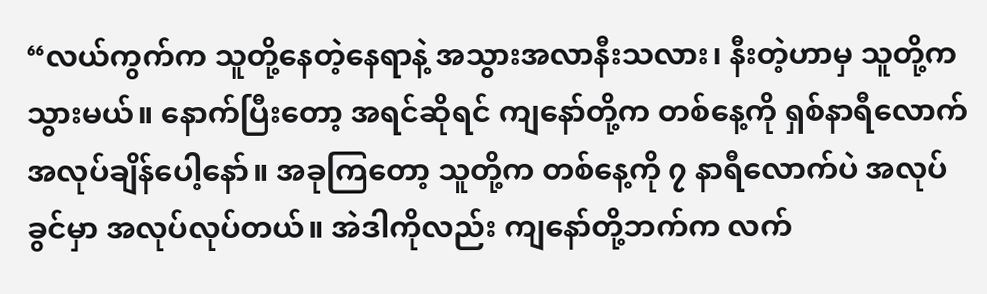“လယ်ကွက်က သူတို့နေတဲ့နေရာနဲ့ အသွားအလာနီးသလား၊ နီးတဲ့ဟာမှ သူတို့ကသွားမယ်။ နောက်ပြီးတော့ အရင်ဆိုရင် ကျနော်တို့က တစ်နေ့ကို ရှစ်နာရီလောက် အလုပ်ချိန်ပေါ့နော်။ အခုကြတော့ သူတို့က တစ်နေ့ကို ၇ နာရီလောက်ပဲ အလုပ်ခွင်မှာ အလုပ်လုပ်တယ်။ အဲဒါကိုလည်း ကျနော်တို့ဘက်က လက်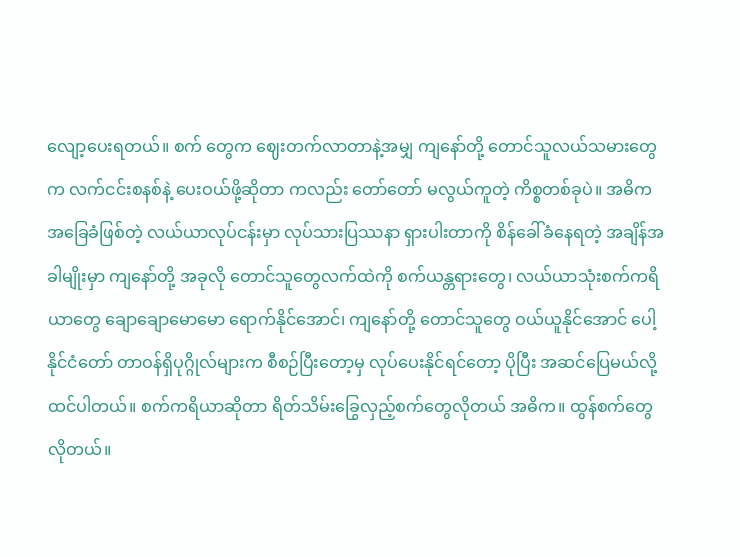လျော့ပေးရတယ်။ စက် တွေက ဈေးတက်လာတာနဲ့အမျှ ကျနော်တို့ တောင်သူလယ်သမားတွေက လက်ငင်းစနစ်နဲ့ ပေးဝယ်ဖို့ဆိုတာ ကလည်း တော်တော် မလွယ်ကူတဲ့ ကိစ္စတစ်ခုပဲ။ အဓိကအခြေခံဖြစ်တဲ့ လယ်ယာလုပ်ငန်းမှာ လုပ်သားပြဿနာ ရှားပါးတာကို စိန်ခေါ်ခံနေရတဲ့ အချိန်အခါမျိုးမှာ ကျနော်တို့ အခုလို တောင်သူတွေလက်ထဲကို စက်ယန္တရားတွေ၊ လယ်ယာသုံးစက်ကရိယာတွေ ချောချောမောမော ရောက်နိုင်အောင်၊ ကျနော်တို့ တောင်သူတွေ ဝယ်ယူနိုင်အောင် ပေါ့ နိုင်ငံတော် တာဝန်ရှိပုဂ္ဂိုလ်များက စီစဉ်ပြီးတော့မှ လုပ်ပေးနိုင်ရင်တော့ ပိုပြီး အဆင်ပြေမယ်လို့ ထင်ပါတယ်။ စက်ကရိယာဆိုတာ ရိတ်သိမ်းခြွေလှည့်စက်တွေလိုတယ် အဓိက။ ထွန်စက်တွေ လိုတယ်။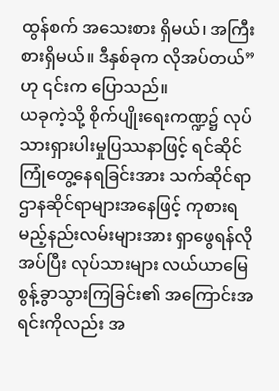ထွန်စက် အသေးစား ရှိမယ်၊ အကြီးစားရှိမယ်။ ဒီနှစ်ခုက လိုအပ်တယ်” ဟု ၎င်းက ပြောသည်။
ယခုကဲ့သို့ စိုက်ပျိုးရေးကဏ္ဍ၌ လုပ်သားရှားပါးမှုပြဿနာဖြင့် ရင်ဆိုင်ကြုံတွေ့နေရခြင်းအား သက်ဆိုင်ရာ ဌာနဆိုင်ရာများအနေဖြင့် ကုစားရမည့်နည်းလမ်းများအား ရှာဖွေရန်လိုအပ်ပြီး လုပ်သားများ လယ်ယာမြေ စွန့်ခွာသွားကြခြင်း၏ အကြောင်းအရင်းကိုလည်း အ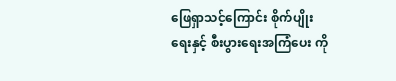ဖြေရှာသင့်ကြောင်း စိုက်ပျိုးရေးနှင့် စီးပွားရေးအကြံပေး ကို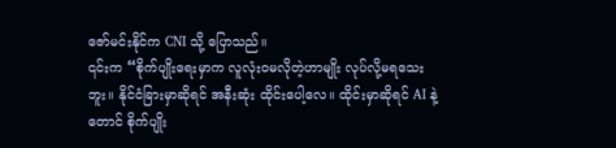ဇော်မင်းနိုင်က CNI သို့ ပြောသည်။
၎င်းက “စိုက်ပျိုးရေးမှာက လူလုံးဝမလိုတဲ့ဟာမျိုး လုပ်လို့မရသေးဘူး။ နိုင်ငံခြားမှာဆိုရင် အနီးဆုံး ထိုင်းပေါ့လေ။ ထိုင်းမှာဆိုရင် AI နဲ့တောင် စိုက်ပျိုး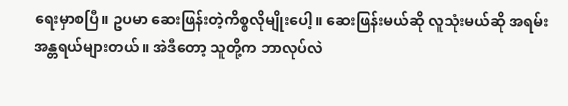ရေးမှာစပြီ။ ဥပမာ ဆေးဖြန်းတဲ့ကိစ္စလိုမျိုးပေါ့။ ဆေးဖြန်းမယ်ဆို လူသုံးမယ်ဆို အရမ်းအန္တရယ်များတယ်။ အဲဒီတော့ သူတို့က ဘာလုပ်လဲ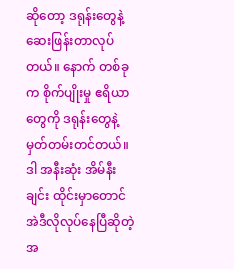ဆိုတော့ ဒရုန်းတွေနဲ့ ဆေးဖြန်းတာလုပ်တယ်။ နောက် တစ်ခုက စိုက်ပျိုးမှု ဧရိယာတွေကို ဒရုန်းတွေနဲ့ မှတ်တမ်းတင်တယ်။ ဒါ အနီးဆုံး အိမ်နီးချင်း ထိုင်းမှာတောင် အဲဒီလိုလုပ်နေပြီဆိုတဲ့အ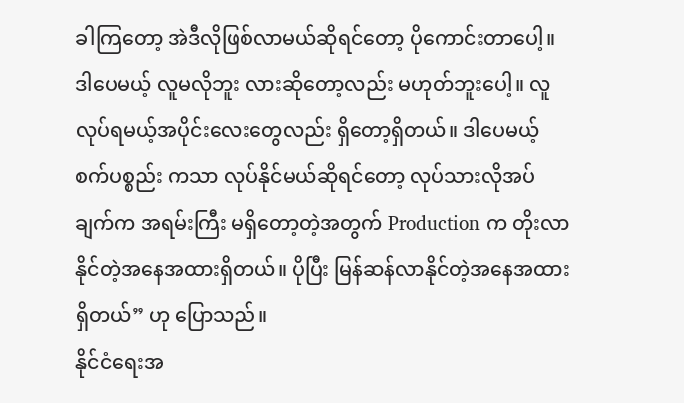ခါကြတော့ အဲဒီလိုဖြစ်လာမယ်ဆိုရင်တော့ ပိုကောင်းတာပေါ့။ ဒါပေမယ့် လူမလိုဘူး လားဆိုတော့လည်း မဟုတ်ဘူးပေါ့။ လူလုပ်ရမယ့်အပိုင်းလေးတွေလည်း ရှိတော့ရှိတယ်။ ဒါပေမယ့် စက်ပစ္စည်း ကသာ လုပ်နိုင်မယ်ဆိုရင်တော့ လုပ်သားလိုအပ်ချက်က အရမ်းကြီး မရှိတော့တဲ့အတွက် Production က တိုးလာ နိုင်တဲ့အနေအထားရှိတယ်။ ပိုပြီး မြန်ဆန်လာနိုင်တဲ့အနေအထားရှိတယ်” ဟု ပြောသည်။
နိုင်ငံရေးအ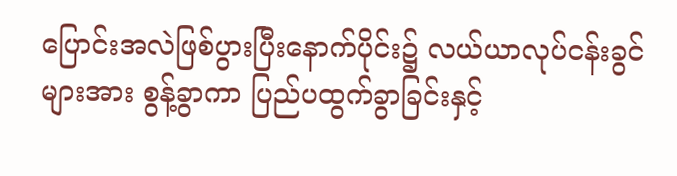ပြောင်းအလဲဖြစ်ပွားပြီးနောက်ပိုင်း၌ လယ်ယာလုပ်ငန်းခွင်များအား စွန့်ခွာကာ ပြည်ပထွက်ခွာခြင်းနှင့်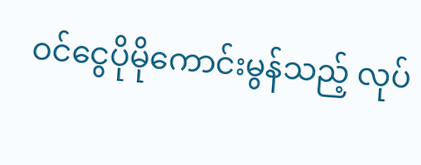ဝင်ငွေပိုမိုကောင်းမွန်သည့် လုပ်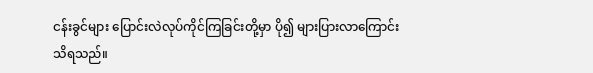ငန်းခွင်များ ပြောင်းလဲလုပ်ကိုင်ကြခြင်းတို့မှာ ပို၍ များပြားလာကြောင်း သိရသည်။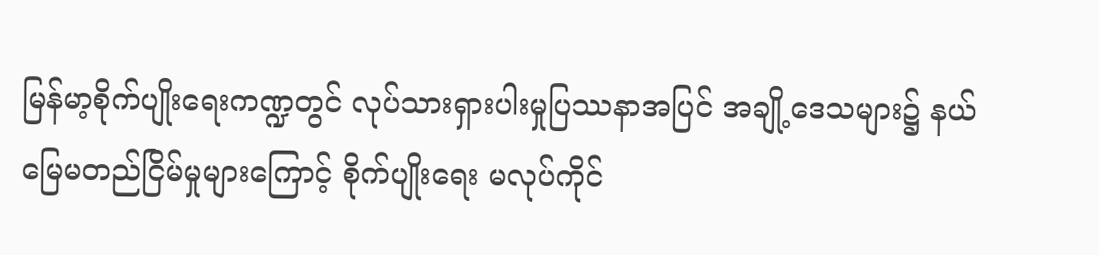မြန်မာ့စိုက်ပျိုးရေးကဏ္ဍတွင် လုပ်သားရှားပါးမှုပြဿနာအပြင် အချို့ဒေသများ၌ နယ်မြေမတည်ငြိမ်မှုများကြောင့် စိုက်ပျိုးရေး မလုပ်ကိုင်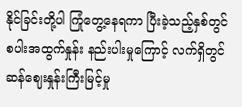နိုင်ခြင်းတို့ပါ ကြုံတွေ့နေရကာ ပြီးခဲ့သည့်နှစ်တွင် စပါးအထွက်နှုန်း နည်းပါးမှုကြောင့် လက်ရှိတွင် ဆန်ဈေးနှုန်းကြီးမြင့်မှု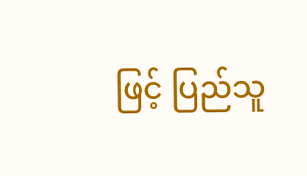ဖြင့် ပြည်သူ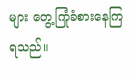များ တွေ့ကြုံခံစားနေကြရသည်။